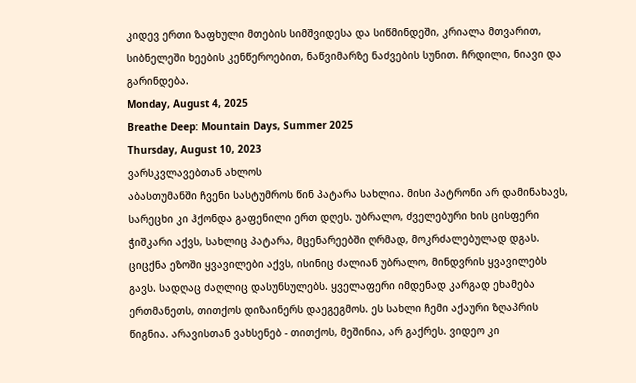კიდევ ერთი ზაფხული მთების სიმშვიდესა და სიწმინდეში, კრიალა მთვარით, სიბნელეში ხეების კენწეროებით, ნაწვიმარზე ნაძვების სუნით. ჩრდილი, ნიავი და გარინდება.
Monday, August 4, 2025
Breathe Deep: Mountain Days, Summer 2025
Thursday, August 10, 2023
ვარსკვლავებთან ახლოს
აბასთუმანში ჩვენი სასტუმროს წინ პატარა სახლია. მისი პატრონი არ დამინახავს, სარეცხი კი ჰქონდა გაფენილი ერთ დღეს. უბრალო, ძველებური ხის ცისფერი ჭიშკარი აქვს, სახლიც პატარა, მცენარეებში ღრმად, მოკრძალებულად დგას. ციცქნა ეზოში ყვავილები აქვს, ისინიც ძალიან უბრალო, მინდვრის ყვავილებს გავს. სადღაც ძაღლიც დასუნსულებს. ყველაფერი იმდენად კარგად ეხამება ერთმანეთს, თითქოს დიზაინერს დაეგეგმოს. ეს სახლი ჩემი აქაური ზღაპრის წიგნია. არავისთან ვახსენებ - თითქოს, მეშინია, არ გაქრეს. ვიდეო კი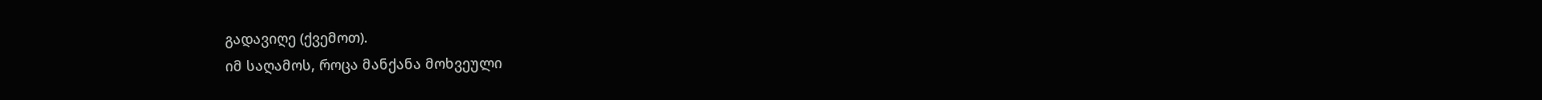გადავიღე (ქვემოთ).
იმ საღამოს, როცა მანქანა მოხვეული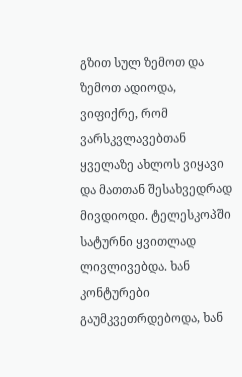გზით სულ ზემოთ და ზემოთ ადიოდა, ვიფიქრე, რომ ვარსკვლავებთან ყველაზე ახლოს ვიყავი და მათთან შესახვედრად მივდიოდი. ტელესკოპში სატურნი ყვითლად ლივლივებდა. ხან კონტურები გაუმკვეთრდებოდა, ხან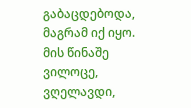გაბაცდებოდა, მაგრამ იქ იყო. მის წინაშე ვილოცე, ვღელავდი,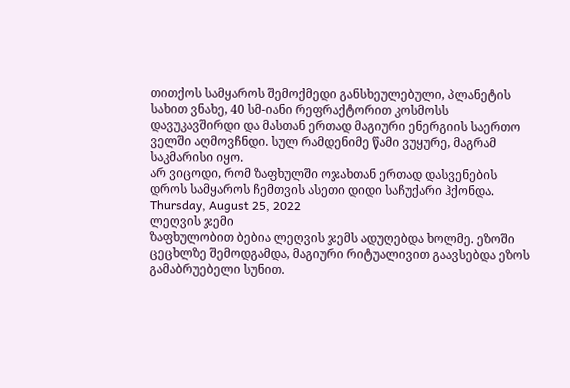თითქოს სამყაროს შემოქმედი განსხეულებული, პლანეტის სახით ვნახე, 40 სმ-იანი რეფრაქტორით კოსმოსს დავუკავშირდი და მასთან ერთად მაგიური ენერგიის საერთო ველში აღმოვჩნდი. სულ რამდენიმე წამი ვუყურე, მაგრამ საკმარისი იყო.
არ ვიცოდი, რომ ზაფხულში ოჯახთან ერთად დასვენების დროს სამყაროს ჩემთვის ასეთი დიდი საჩუქარი ჰქონდა.
Thursday, August 25, 2022
ლეღვის ჯემი
ზაფხულობით ბებია ლეღვის ჯემს ადუღებდა ხოლმე. ეზოში ცეცხლზე შემოდგამდა, მაგიური რიტუალივით გაავსებდა ეზოს გამაბრუებელი სუნით.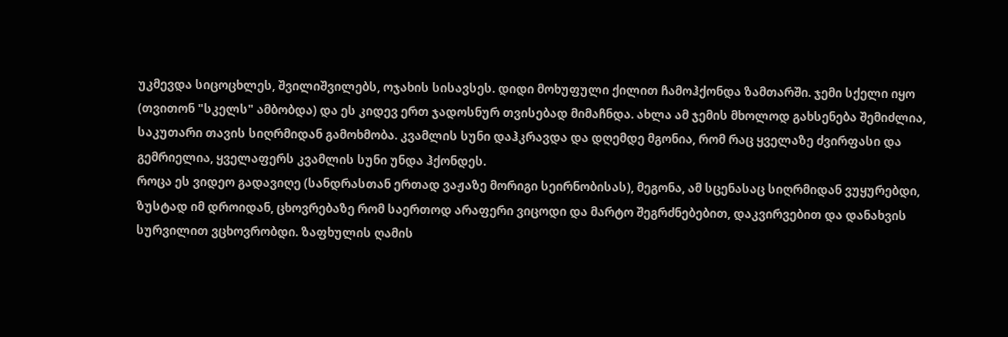უკმევდა სიცოცხლეს, შვილიშვილებს, ოჯახის სისავსეს. დიდი მოხუფული ქილით ჩამოჰქონდა ზამთარში. ჯემი სქელი იყო (თვითონ "სკელს" ამბობდა) და ეს კიდევ ერთ ჯადოსნურ თვისებად მიმაჩნდა. ახლა ამ ჯემის მხოლოდ გახსენება შემიძლია, საკუთარი თავის სიღრმიდან გამოხმობა. კვამლის სუნი დაჰკრავდა და დღემდე მგონია, რომ რაც ყველაზე ძვირფასი და გემრიელია, ყველაფერს კვამლის სუნი უნდა ჰქონდეს.
როცა ეს ვიდეო გადავიღე (სანდრასთან ერთად ვაჟაზე მორიგი სეირნობისას), მეგონა, ამ სცენასაც სიღრმიდან ვუყურებდი, ზუსტად იმ დროიდან, ცხოვრებაზე რომ საერთოდ არაფერი ვიცოდი და მარტო შეგრძნებებით, დაკვირვებით და დანახვის სურვილით ვცხოვრობდი. ზაფხულის ღამის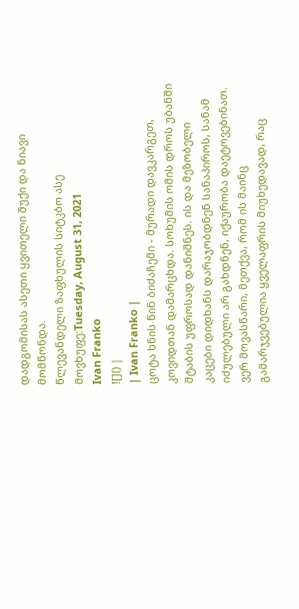დადგომისას ასეთი ყვითელი შუქი და ნიავი მომწონდა.
წლევანდელი ზაფხულის სიტკბო ასე მოვხუფე:Tuesday, August 31, 2021
Ivan Franko
![]() |
| Ivan Franko |
ცოტა ხნის წინ ბიძაჩემი - მურადი დავკარგეთ, კოვიდთან დამარცხდა. სოხუმის ომის დროს უბანში შტაბის უფროსად დანიშნეს. ის და მეზობელი კაცები დიდხანს დარაჯობდნენ სანაპიროს, სანამ იძულებული არ გახდნენ, იქაურობა დაეტოვებინათ. ვერ მოვასწარი, მეთქვა, რომ ის მაინც გამარჯვებულია ყველაფრის მიუხედავად, რაც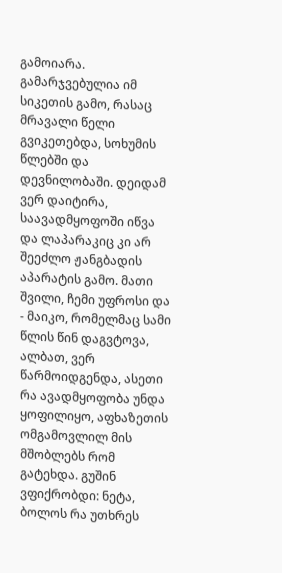გამოიარა. გამარჯვებულია იმ სიკეთის გამო, რასაც მრავალი წელი გვიკეთებდა, სოხუმის წლებში და დევნილობაში. დეიდამ ვერ დაიტირა, საავადმყოფოში იწვა და ლაპარაკიც კი არ შეეძლო ჟანგბადის აპარატის გამო. მათი შვილი, ჩემი უფროსი და - მაიკო, რომელმაც სამი წლის წინ დაგვტოვა, ალბათ, ვერ წარმოიდგენდა, ასეთი რა ავადმყოფობა უნდა ყოფილიყო, აფხაზეთის ომგამოვლილ მის მშობლებს რომ გატეხდა. გუშინ ვფიქრობდი: ნეტა, ბოლოს რა უთხრეს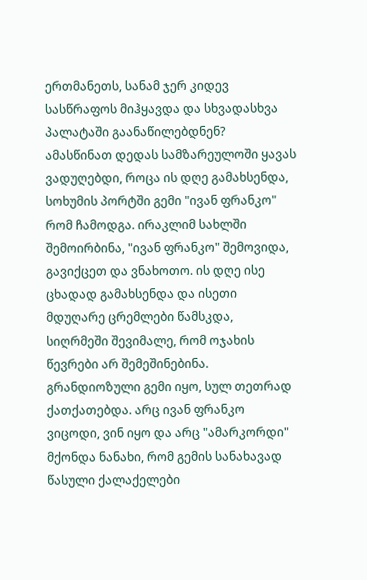ერთმანეთს, სანამ ჯერ კიდევ სასწრაფოს მიჰყავდა და სხვადასხვა პალატაში გაანაწილებდნენ?
ამასწინათ დედას სამზარეულოში ყავას ვადუღებდი, როცა ის დღე გამახსენდა, სოხუმის პორტში გემი "ივან ფრანკო" რომ ჩამოდგა. ირაკლიმ სახლში შემოირბინა, "ივან ფრანკო" შემოვიდა, გავიქცეთ და ვნახოთო. ის დღე ისე ცხადად გამახსენდა და ისეთი მდუღარე ცრემლები წამსკდა, სიღრმეში შევიმალე, რომ ოჯახის წევრები არ შემეშინებინა. გრანდიოზული გემი იყო, სულ თეთრად ქათქათებდა. არც ივან ფრანკო ვიცოდი, ვინ იყო და არც "ამარკორდი" მქონდა ნანახი, რომ გემის სანახავად წასული ქალაქელები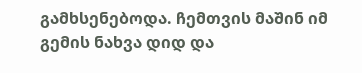გამხსენებოდა. ჩემთვის მაშინ იმ გემის ნახვა დიდ და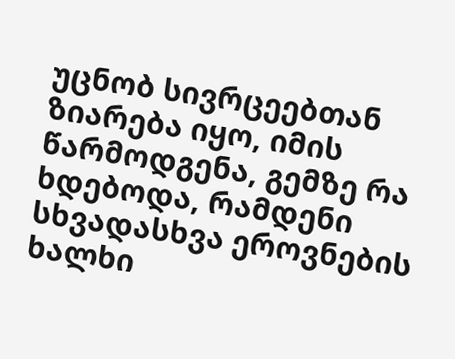უცნობ სივრცეებთან ზიარება იყო, იმის წარმოდგენა, გემზე რა ხდებოდა, რამდენი სხვადასხვა ეროვნების ხალხი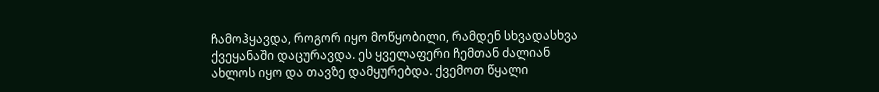ჩამოჰყავდა, როგორ იყო მოწყობილი, რამდენ სხვადასხვა ქვეყანაში დაცურავდა. ეს ყველაფერი ჩემთან ძალიან ახლოს იყო და თავზე დამყურებდა. ქვემოთ წყალი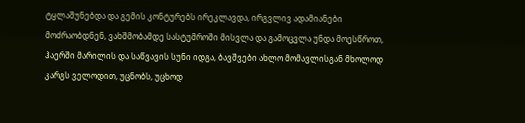ტყლაშუნებდა და გემის კონტურებს ირეკლავდა, ირგვლივ ადამიანები მოძრაობდნენ, ვახშმობამდე სასტუმროში მისვლა და გამოცვლა უნდა მოესწროთ, ჰაერში მარილის და საწვავის სუნი იდგა, ბავშვები ახლო მომავლისგან მხოლოდ კარგს ველოდით, უცნობს, უცხოდ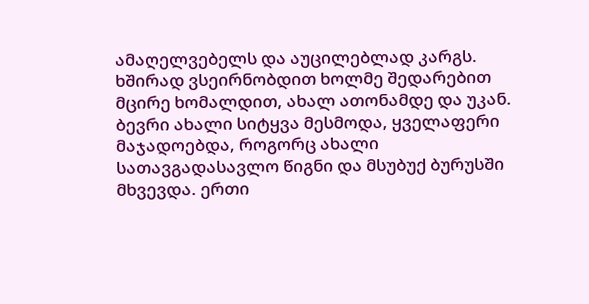ამაღელვებელს და აუცილებლად კარგს.
ხშირად ვსეირნობდით ხოლმე შედარებით მცირე ხომალდით, ახალ ათონამდე და უკან. ბევრი ახალი სიტყვა მესმოდა, ყველაფერი მაჯადოებდა, როგორც ახალი სათავგადასავლო წიგნი და მსუბუქ ბურუსში მხვევდა. ერთი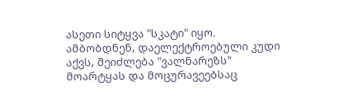ასეთი სიტყვა "სკატი" იყო. ამბობდნენ, დაელექტროებული კუდი აქვს, შეიძლება "ვალნარეზს" მოარტყას და მოცურავეებსაც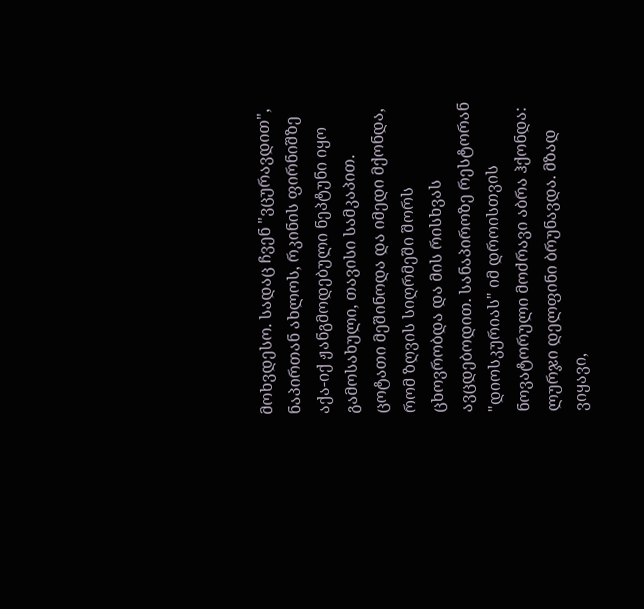მოხვდესო. სადაც ჩვენ "ვცურავდით", ნაპირთან ახლოს, რკინის ფირნიშზე აქა-იქ ჟანგმოდებული ნეპტუნი იყო გამოსახული, თავისი სამკაპით. ცოტათი მეშინოდა და იმედი მქონდა, რომ ზღვის სიღრმეში შორს ცხოვრობდა და მის რისხვას ავცდებოდით. სანაპიროზე რესტორან "დიოსკურიას" იმ დროისთვის ნოვატორული მოძრავი აბრა ჰქონდა: ლურჯი დელფინი ბრუნავდა. მზად ვიყავი,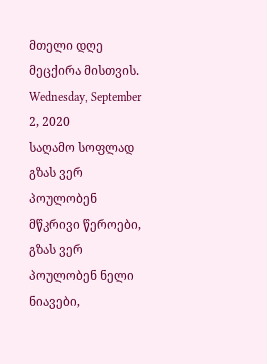მთელი დღე მეცქირა მისთვის.
Wednesday, September 2, 2020
საღამო სოფლად
გზას ვერ პოულობენ მწკრივი წეროები,
გზას ვერ პოულობენ ნელი ნიავები,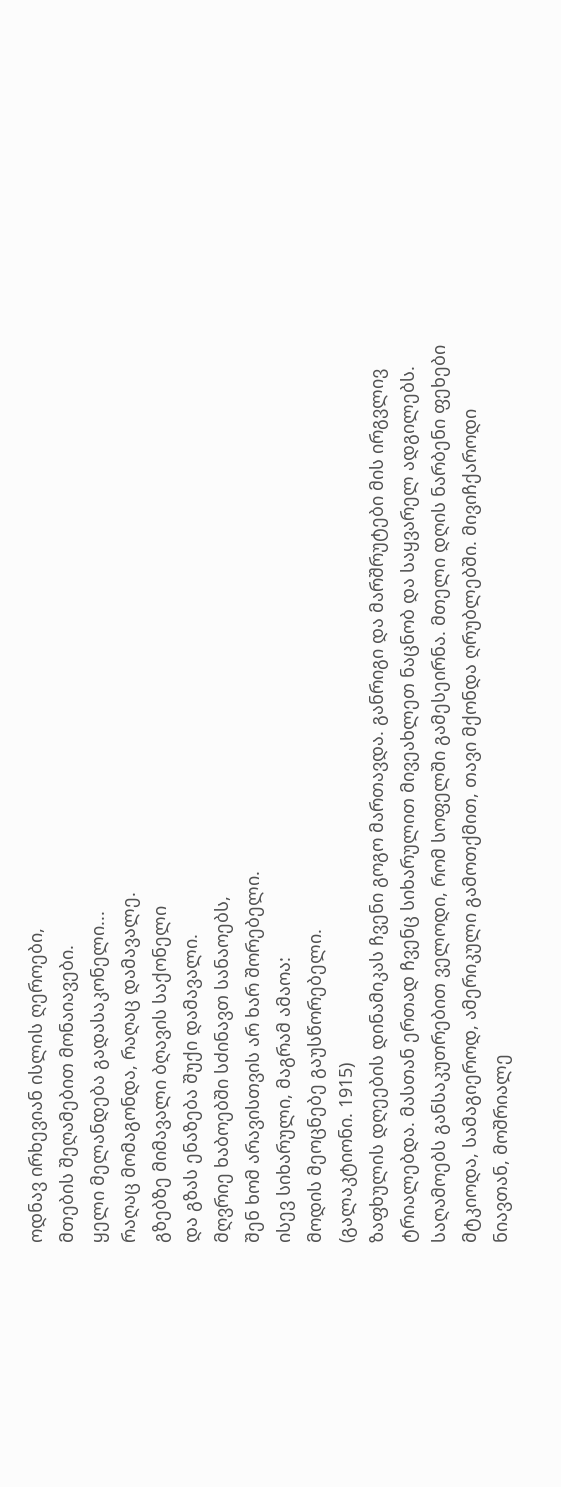ოდნავ ირხევიან ისლის ღეროები,
მთების შეღამებით მონაიავები.
ყელი მელანდება გადასაკონელი...
რაღაც მომაგონდა, რაღაც დამავალე.
გზებზე მიმავალი ბღავის საქონელი
და გზას ენაზება შუქი დამავალი.
მღვრიე ხაბოებში სძინავთ სანაოებს,
შენ ხომ არავისთვის არ ხარ შორებელი.
ისევ სიხარული, მაგრამ ამაოა:
მოდის მეოცნებე გაუსწორებელი.
(გალაკტიონი. 1915)
ზაფხულის დღეების დინამიკას ჩვენი გოგო მართავდა. განრიგი და მარშრუტები მის ირგვლივ ტრიალებდა. მასთან ერთად ჩვენც სიხარულით მივეახლეთ ნაცნობ და საყვარელ ადგილებს.
საღამოებს განსაკუთრებით ველოდი, რომ სოფელში გამესეირნა. მთელი დღის ნარბენი ფეხები მტკიოდა, სამაგიეროდ, ამერიკული გამოთქმით, თავი მქონდა ღრუბლებში. მივიჩქაროდი ნიავთან, მოშრიალე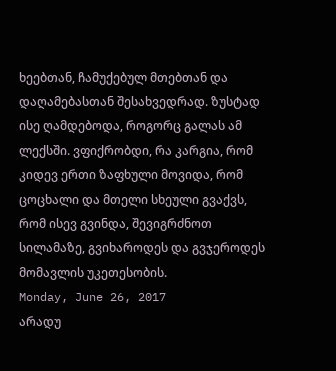ხეებთან, ჩამუქებულ მთებთან და დაღამებასთან შესახვედრად. ზუსტად ისე ღამდებოდა, როგორც გალას ამ ლექსში. ვფიქრობდი, რა კარგია, რომ კიდევ ერთი ზაფხული მოვიდა, რომ ცოცხალი და მთელი სხეული გვაქვს, რომ ისევ გვინდა, შევიგრძნოთ სილამაზე, გვიხაროდეს და გვჯეროდეს მომავლის უკეთესობის.
Monday, June 26, 2017
არადუ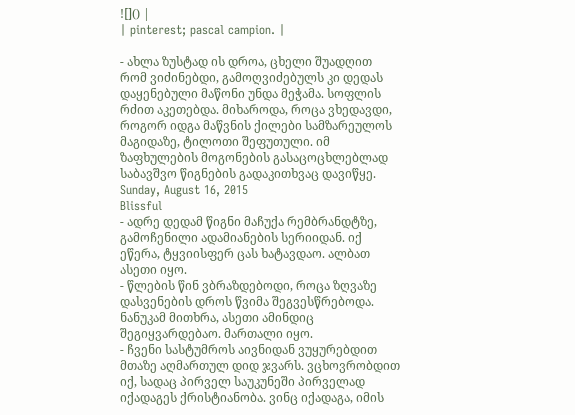![]() |
| pinterest; pascal campion. |

- ახლა ზუსტად ის დროა, ცხელი შუადღით რომ ვიძინებდი, გამოღვიძებულს კი დედას დაყენებული მაწონი უნდა მეჭამა. სოფლის რძით აკეთებდა. მიხაროდა, როცა ვხედავდი, როგორ იდგა მაწვნის ქილები სამზარეულოს მაგიდაზე, ტილოთი შეფუთული. იმ ზაფხულების მოგონების გასაცოცხლებლად საბავშვო წიგნების გადაკითხვაც დავიწყე.
Sunday, August 16, 2015
Blissful
- ადრე დედამ წიგნი მაჩუქა რემბრანდტზე, გამოჩენილი ადამიანების სერიიდან. იქ ეწერა, ტყვიისფერ ცას ხატავდაო. ალბათ ასეთი იყო.
- წლების წინ ვბრაზდებოდი, როცა ზღვაზე დასვენების დროს წვიმა შეგვესწრებოდა. ნანუკამ მითხრა, ასეთი ამინდიც შეგიყვარდებაო. მართალი იყო.
- ჩვენი სასტუმროს აივნიდან ვუყურებდით მთაზე აღმართულ დიდ ჯვარს. ვცხოვრობდით იქ, სადაც პირველ საუკუნეში პირველად იქადაგეს ქრისტიანობა. ვინც იქადაგა, იმის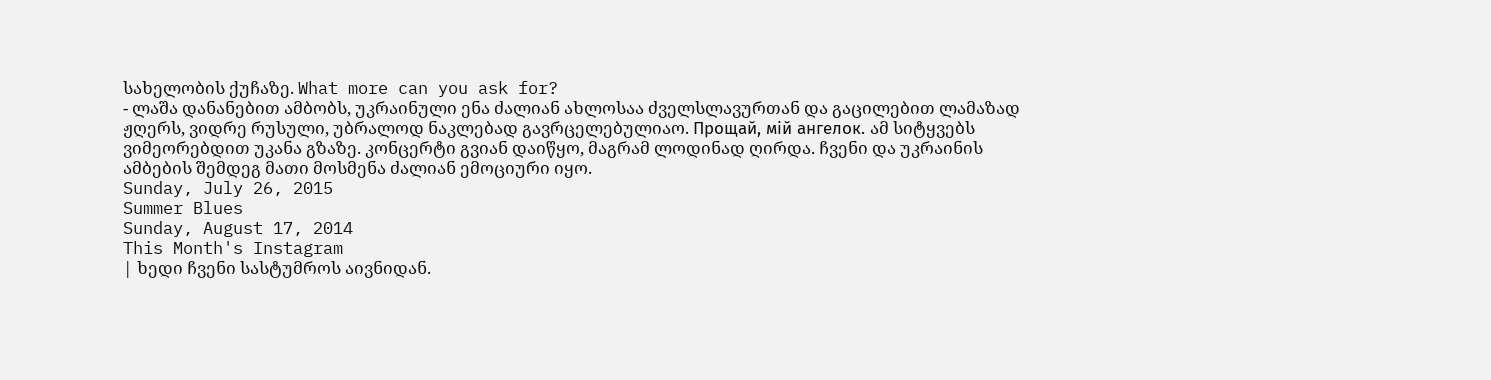სახელობის ქუჩაზე. What more can you ask for?
- ლაშა დანანებით ამბობს, უკრაინული ენა ძალიან ახლოსაა ძველსლავურთან და გაცილებით ლამაზად ჟღერს, ვიდრე რუსული, უბრალოდ ნაკლებად გავრცელებულიაო. Прощай, мій ангелок. ამ სიტყვებს ვიმეორებდით უკანა გზაზე. კონცერტი გვიან დაიწყო, მაგრამ ლოდინად ღირდა. ჩვენი და უკრაინის ამბების შემდეგ მათი მოსმენა ძალიან ემოციური იყო.
Sunday, July 26, 2015
Summer Blues
Sunday, August 17, 2014
This Month's Instagram
| ხედი ჩვენი სასტუმროს აივნიდან.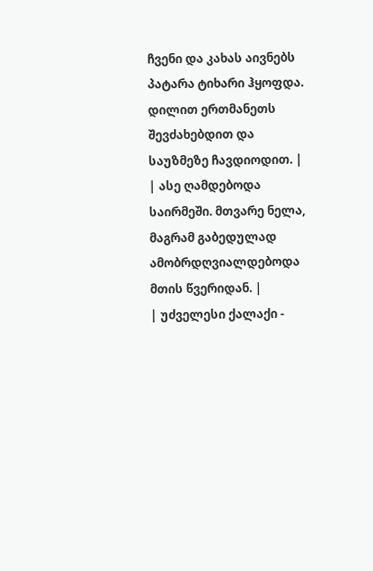ჩვენი და კახას აივნებს პატარა ტიხარი ჰყოფდა. დილით ერთმანეთს შევძახებდით და საუზმეზე ჩავდიოდით. |
| ასე ღამდებოდა საირმეში. მთვარე ნელა, მაგრამ გაბედულად ამობრდღვიალდებოდა მთის წვერიდან. |
| უძველესი ქალაქი -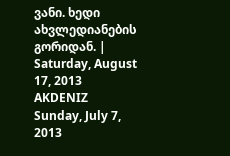ვანი. ხედი ახვლედიანების გორიდან. |
Saturday, August 17, 2013
AKDENIZ
Sunday, July 7, 2013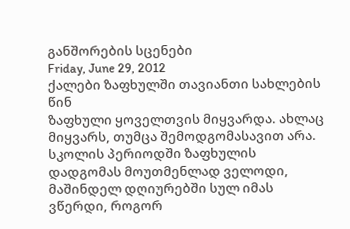განშორების სცენები
Friday, June 29, 2012
ქალები ზაფხულში თავიანთი სახლების წინ
ზაფხული ყოველთვის მიყვარდა. ახლაც მიყვარს, თუმცა შემოდგომასავით არა. სკოლის პერიოდში ზაფხულის დადგომას მოუთმენლად ველოდი, მაშინდელ დღიურებში სულ იმას ვწერდი, როგორ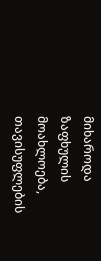მიხაროდა ზაფხულის მოახლოება, თავისუფლების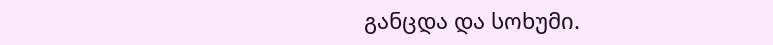განცდა და სოხუმი.